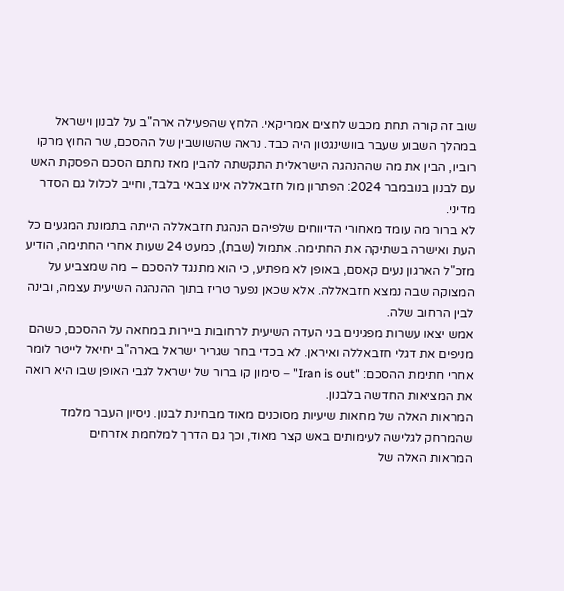שוב זה קורה תחת מכבש לחצים אמריקאי. הלחץ שהפעילה ארה"ב על לבנון וישראל במהלך השבוע שעבר בוושינגטון היה כבד. נראה שהשושבין של ההסכם, שר החוץ מרקו רוביו, הבין את מה שההנהגה הישראלית התקשתה להבין מאז נחתם הסכם הפסקת האש עם לבנון בנובמבר 2024: הפתרון מול חזבאללה אינו צבאי בלבד, וחייב לכלול גם הסדר מדיני.
לא ברור מה עומד מאחורי הדיווחים שלפיהם הנהגת חזבאללה הייתה בתמונת המגעים כל העת ואישרה בשתיקה את החתימה. אתמול (שבת), כמעט 24 שעות אחרי החתימה, הודיע מזכ"ל הארגון נעים קאסם, באופן לא מפתיע, כי הוא מתנגד להסכם – מה שמצביע על המצוקה שבה נמצא חזבאללה. אלא שכאן נפער טריז בתוך ההנהגה השיעית עצמה, ובינה לבין הרחוב שלה.
אמש יצאו עשרות מפגינים בני העדה השיעית לרחובות ביירות במחאה על ההסכם, כשהם מניפים את דגלי חזבאללה ואיראן. לא בכדי בחר שגריר ישראל בארה"ב יחיאל לייטר לומר אחרי חתימת ההסכם: "Iran is out" – סימון קו ברור של ישראל לגבי האופן שבו היא רואה את המציאות החדשה בלבנון.
המראות האלה של מחאות שיעיות מסוכנים מאוד מבחינת לבנון. ניסיון העבר מלמד שהמרחק לגלישה לעימותים באש קצר מאוד, וכך גם הדרך למלחמת אזרחים
המראות האלה של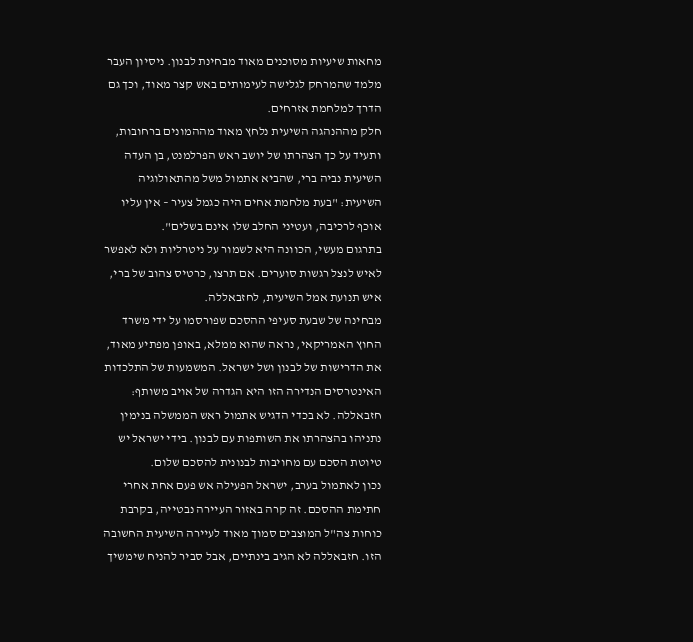מחאות שיעיות מסוכנים מאוד מבחינת לבנון. ניסיון העבר מלמד שהמרחק לגלישה לעימותים באש קצר מאוד, וכך גם הדרך למלחמת אזרחים.
חלק מההנהגה השיעית נלחץ מאוד מההמונים ברחובות, ותעיד על כך הצהרתו של יושב ראש הפרלמנט, בן העדה השיעית נביה ברי, שהביא אתמול משל מהתאולוגיה השיעית: "בעת מלחמת אחים היה כגמל צעיר – אין עליו אוכף לרכיבה, ועטיני החלב שלו אינם בשלים".
בתרגום מעשי, הכוונה היא לשמור על ניטרליות ולא לאפשר לאיש לנצל רגשות סוערים. אם תרצו, כרטיס צהוב של ברי, איש תנועת אמל השיעית, לחזבאללה.
מבחינה של שבעת סעיפי ההסכם שפורסמו על ידי משרד החוץ האמריקאי, נראה שהוא ממלא, באופן מפתיע מאוד, את הדרישות של לבנון ושל ישראל. המשמעות של התלכדות האינטרסים הנדירה הזו היא הגדרה של אויב משותף: חזבאללה. לא בכדי הדגיש אתמול ראש הממשלה בנימין נתניהו בהצהרתו את השותפות עם לבנון. בידי ישראל יש טיוטת הסכם עם מחויבות לבנונית להסכם שלום.
נכון לאתמול בערב, ישראל הפעילה אש פעם אחת אחרי חתימת ההסכם. זה קרה באזור העיירה נבטייה, בקרבת כוחות צה"ל המוצבים סמוך מאוד לעיירה השיעית החשובה הזו. חזבאללה לא הגיב בינתיים, אבל סביר להניח שימשיך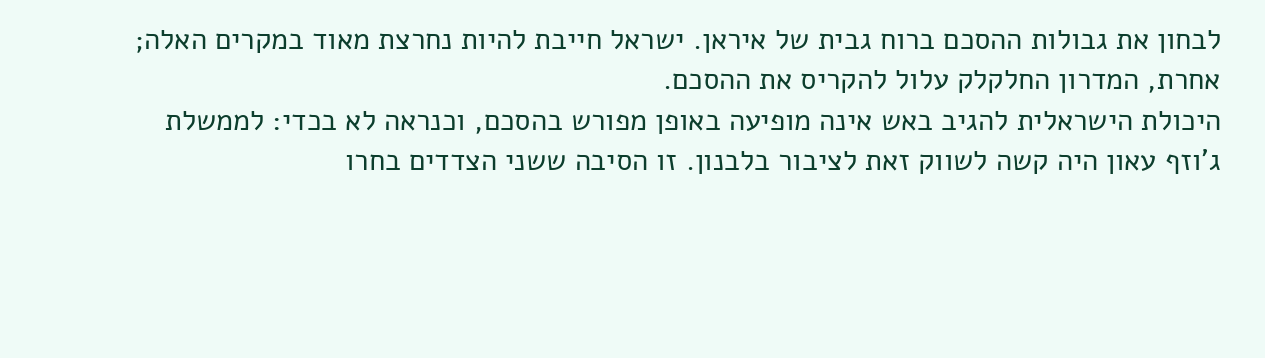לבחון את גבולות ההסכם ברוח גבית של איראן. ישראל חייבת להיות נחרצת מאוד במקרים האלה; אחרת, המדרון החלקלק עלול להקריס את ההסכם.
היכולת הישראלית להגיב באש אינה מופיעה באופן מפורש בהסכם, וכנראה לא בכדי: לממשלת ג'וזף עאון היה קשה לשווק זאת לציבור בלבנון. זו הסיבה ששני הצדדים בחרו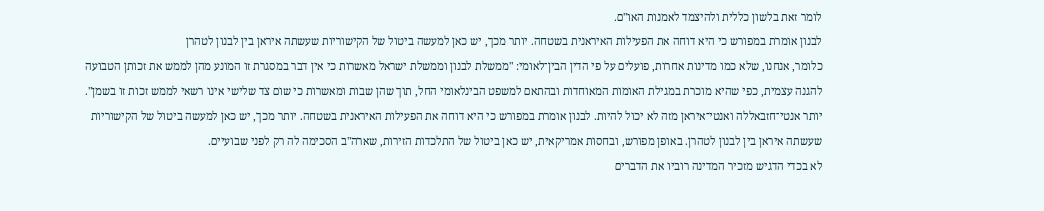לומר זאת בלשון כללית ולהיצמד לאמנות האו"ם.
לבנון אומרת במפורש כי היא דוחה את הפעילות האיראנית בשטחה. יותר מכך, יש כאן למעשה ביטול של הקישוריות שעשתה איראן בין לבנון לטהרן
כלומר, אנחנו, שלא כמו מדינות אחרות, פועלים על פי הדין הבין־לאומי: "ממשלת לבנון וממשלת ישראל מאשרות כי אין דבר במסגרת זו המונע מהן לממש את זכותן הטבועה להגנה עצמית, כפי שהיא מוכרת במגילת האומות המאוחדות ובהתאם למשפט הבינלאומי החל, תוך שהן שבות ומאשרות כי שום צד שלישי אינו רשאי לממש זכות זו בשמן".
יותר אנטי־חזבאללה ואנטי־איראן מזה לא יכול להיות. לבנון אומרת במפורש כי היא דוחה את הפעילות האיראנית בשטחה. יותר מכך, יש כאן למעשה ביטול של הקישוריות שעשתה איראן בין לבנון לטהרן. באופן מפורש, ובחסות אמריקאית, יש כאן ביטול של התלכדות הזירות, שארה"ב הסכימה לה רק לפני שבועיים.
לא בכדי הדגיש מזכיר המדינה רוביו את הדברים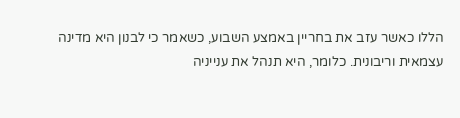הללו כאשר עזב את בחריין באמצע השבוע, כשאמר כי לבנון היא מדינה עצמאית וריבונית. כלומר, היא תנהל את ענייניה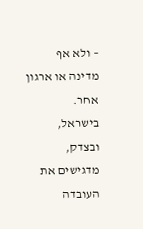– ולא אף מדינה או ארגון אחר.
בישראל, ובצדק, מדגישים את העובדה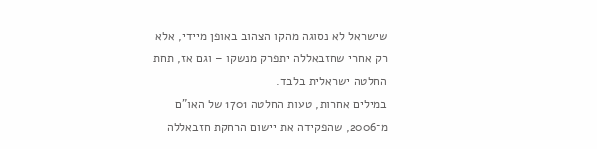שישראל לא נסוגה מהקו הצהוב באופן מיידי, אלא רק אחרי שחזבאללה יתפרק מנשקו – וגם אז, תחת החלטה ישראלית בלבד.
במילים אחרות, טעות החלטה 1701 של האו"ם מ־2006, שהפקידה את יישום הרחקת חזבאללה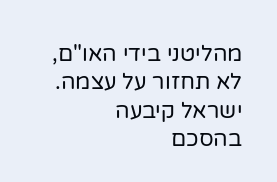מהליטני בידי האו"ם, לא תחזור על עצמה. ישראל קיבעה בהסכם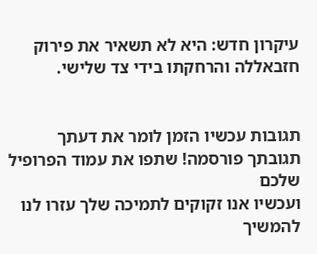עיקרון חדש: היא לא תשאיר את פירוק חזבאללה והרחקתו בידי צד שלישי.


תגובות עכשיו הזמן לומר את דעתך
תגובתך פורסמה! שתפו את עמוד הפרופיל שלכם
ועכשיו אנו זקוקים לתמיכה שלך עזרו לנו להמשיך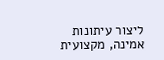ליצור עיתונות אמינה, מקצועית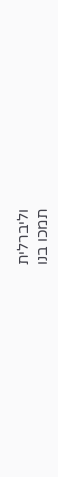וליברלית
תמכו בנו